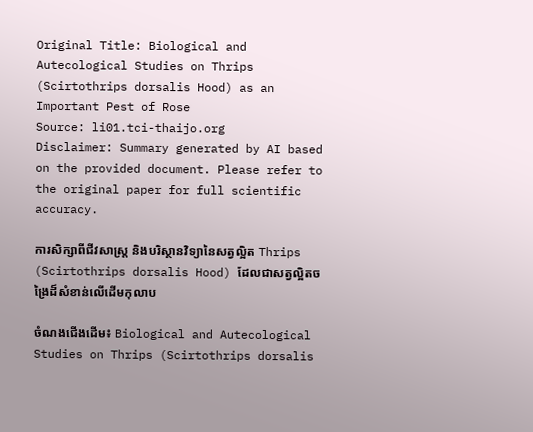Original Title: Biological and Autecological Studies on Thrips (Scirtothrips dorsalis Hood) as an Important Pest of Rose
Source: li01.tci-thaijo.org
Disclaimer: Summary generated by AI based on the provided document. Please refer to the original paper for full scientific accuracy.

ការសិក្សាពីជីវសាស្ត្រ និងបរិស្ថានវិទ្យានៃសត្វល្អិត Thrips (Scirtothrips dorsalis Hood) ដែលជាសត្វល្អិតចង្រៃដ៏សំខាន់លើដើមកុលាប

ចំណងជើងដើម៖ Biological and Autecological Studies on Thrips (Scirtothrips dorsalis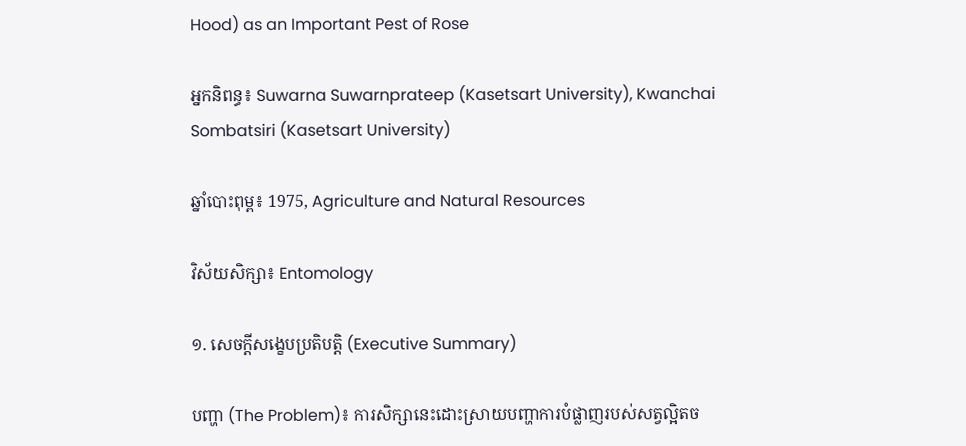Hood) as an Important Pest of Rose

អ្នកនិពន្ធ៖ Suwarna Suwarnprateep (Kasetsart University), Kwanchai Sombatsiri (Kasetsart University)

ឆ្នាំបោះពុម្ព៖ 1975, Agriculture and Natural Resources

វិស័យសិក្សា៖ Entomology

១. សេចក្តីសង្ខេបប្រតិបត្តិ (Executive Summary)

បញ្ហា (The Problem)៖ ការសិក្សានេះដោះស្រាយបញ្ហាការបំផ្លាញរបស់សត្វល្អិតច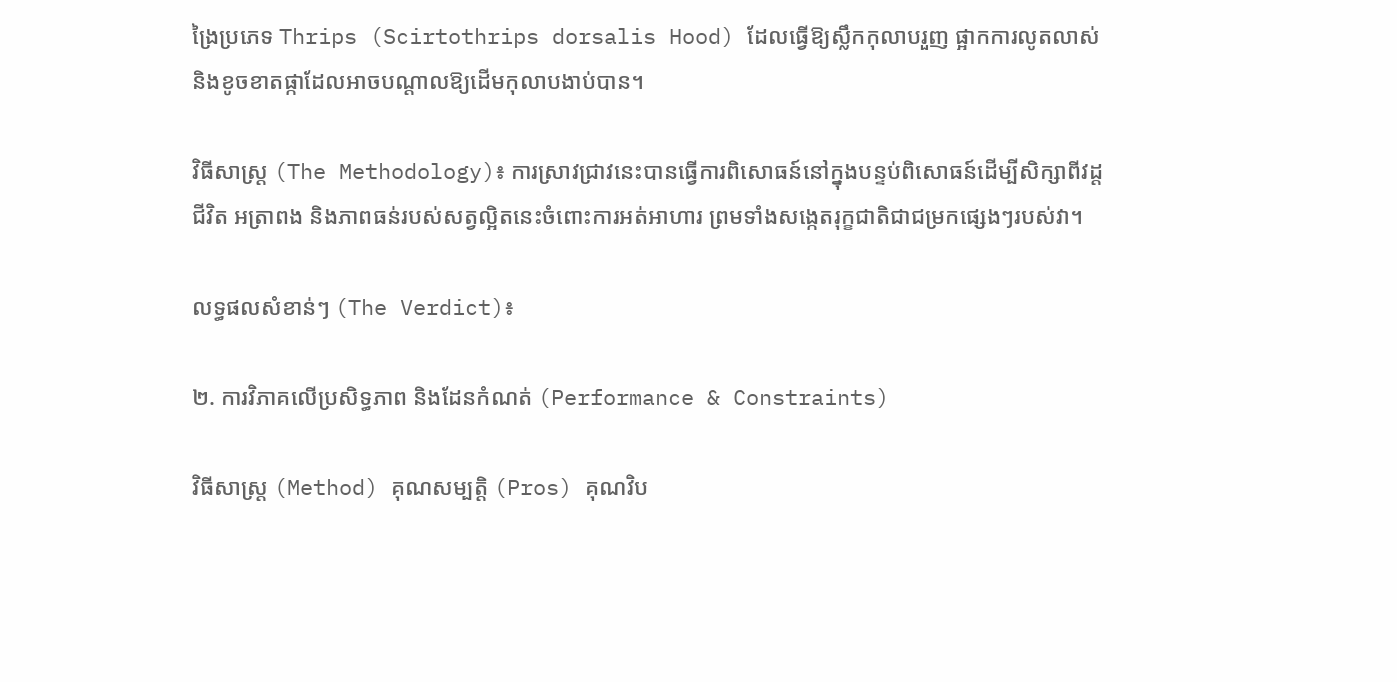ង្រៃប្រភេទ Thrips (Scirtothrips dorsalis Hood) ដែលធ្វើឱ្យស្លឹកកុលាបរួញ ផ្អាកការលូតលាស់ និងខូចខាតផ្កាដែលអាចបណ្តាលឱ្យដើមកុលាបងាប់បាន។

វិធីសាស្ត្រ (The Methodology)៖ ការស្រាវជ្រាវនេះបានធ្វើការពិសោធន៍នៅក្នុងបន្ទប់ពិសោធន៍ដើម្បីសិក្សាពីវដ្តជីវិត អត្រាពង និងភាពធន់របស់សត្វល្អិតនេះចំពោះការអត់អាហារ ព្រមទាំងសង្កេតរុក្ខជាតិជាជម្រកផ្សេងៗរបស់វា។

លទ្ធផលសំខាន់ៗ (The Verdict)៖

២. ការវិភាគលើប្រសិទ្ធភាព និងដែនកំណត់ (Performance & Constraints)

វិធីសាស្ត្រ (Method) គុណសម្បត្តិ (Pros) គុណវិប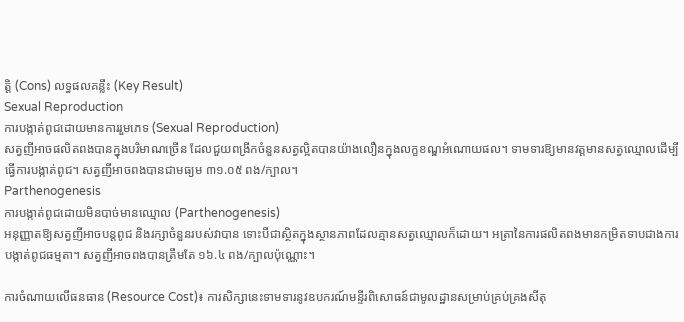ត្តិ (Cons) លទ្ធផលគន្លឹះ (Key Result)
Sexual Reproduction
ការបង្កាត់ពូជដោយមានការរួមភេទ (Sexual Reproduction)
សត្វញីអាចផលិតពងបានក្នុងបរិមាណច្រើន ដែលជួយពង្រីកចំនួនសត្វល្អិតបានយ៉ាងលឿនក្នុងលក្ខខណ្ឌអំណោយផល។ ទាមទារឱ្យមានវត្តមានសត្វឈ្មោលដើម្បីធ្វើការបង្កាត់ពូជ។ សត្វញីអាចពងបានជាមធ្យម ៣១.០៥ ពង/ក្បាល។
Parthenogenesis
ការបង្កាត់ពូជដោយមិនបាច់មានឈ្មោល (Parthenogenesis)
អនុញ្ញាតឱ្យសត្វញីអាចបន្តពូជ និងរក្សាចំនួនរបស់វាបាន ទោះបីជាស្ថិតក្នុងស្ថានភាពដែលគ្មានសត្វឈ្មោលក៏ដោយ។ អត្រានៃការផលិតពងមានកម្រិតទាបជាងការបង្កាត់ពូជធម្មតា។ សត្វញីអាចពងបានត្រឹមតែ ១៦.៤ ពង/ក្បាលប៉ុណ្ណោះ។

ការចំណាយលើធនធាន (Resource Cost)៖ ការសិក្សានេះទាមទារនូវឧបករណ៍មន្ទីរពិសោធន៍ជាមូលដ្ឋានសម្រាប់គ្រប់គ្រងសីតុ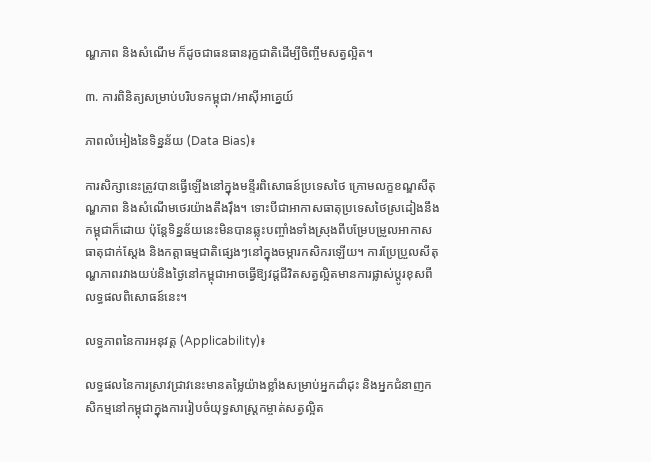ណ្ហភាព និងសំណើម ក៏ដូចជាធនធានរុក្ខជាតិដើម្បីចិញ្ចឹមសត្វល្អិត។

៣. ការពិនិត្យសម្រាប់បរិបទកម្ពុជា/អាស៊ីអាគ្នេយ៍

ភាពលំអៀងនៃទិន្នន័យ (Data Bias)៖

ការសិក្សានេះត្រូវបានធ្វើឡើងនៅក្នុងមន្ទីរពិសោធន៍ប្រទេសថៃ ក្រោមលក្ខខណ្ឌសីតុណ្ហភាព និងសំណើមថេរយ៉ាងតឹងរ៉ឹង។ ទោះបីជាអាកាសធាតុប្រទេសថៃស្រដៀងនឹងកម្ពុជាក៏ដោយ ប៉ុន្តែទិន្នន័យនេះមិនបានឆ្លុះបញ្ចាំងទាំងស្រុងពីបម្រែបម្រួលអាកាសធាតុជាក់ស្តែង និងកត្តាធម្មជាតិផ្សេងៗនៅក្នុងចម្ការកសិករឡើយ។ ការប្រែប្រួលសីតុណ្ហភាពរវាងយប់និងថ្ងៃនៅកម្ពុជាអាចធ្វើឱ្យវដ្តជីវិតសត្វល្អិតមានការផ្លាស់ប្តូរខុសពីលទ្ធផលពិសោធន៍នេះ។

លទ្ធភាពនៃការអនុវត្ត (Applicability)៖

លទ្ធផលនៃការស្រាវជ្រាវនេះមានតម្លៃយ៉ាងខ្លាំងសម្រាប់អ្នកដាំដុះ និងអ្នកជំនាញកសិកម្មនៅកម្ពុជាក្នុងការរៀបចំយុទ្ធសាស្ត្រកម្ចាត់សត្វល្អិត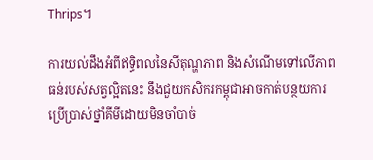Thrips។

ការយល់ដឹងអំពីឥទ្ធិពលនៃសីតុណ្ហភាព និងសំណើមទៅលើភាពធន់របស់សត្វល្អិតនេះ នឹងជួយកសិករកម្ពុជាអាចកាត់បន្ថយការប្រើប្រាស់ថ្នាំគីមីដោយមិនចាំបាច់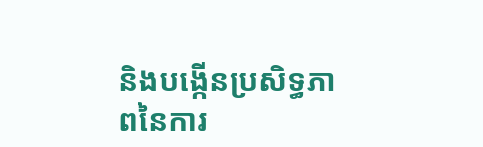និងបង្កើនប្រសិទ្ធភាពនៃការ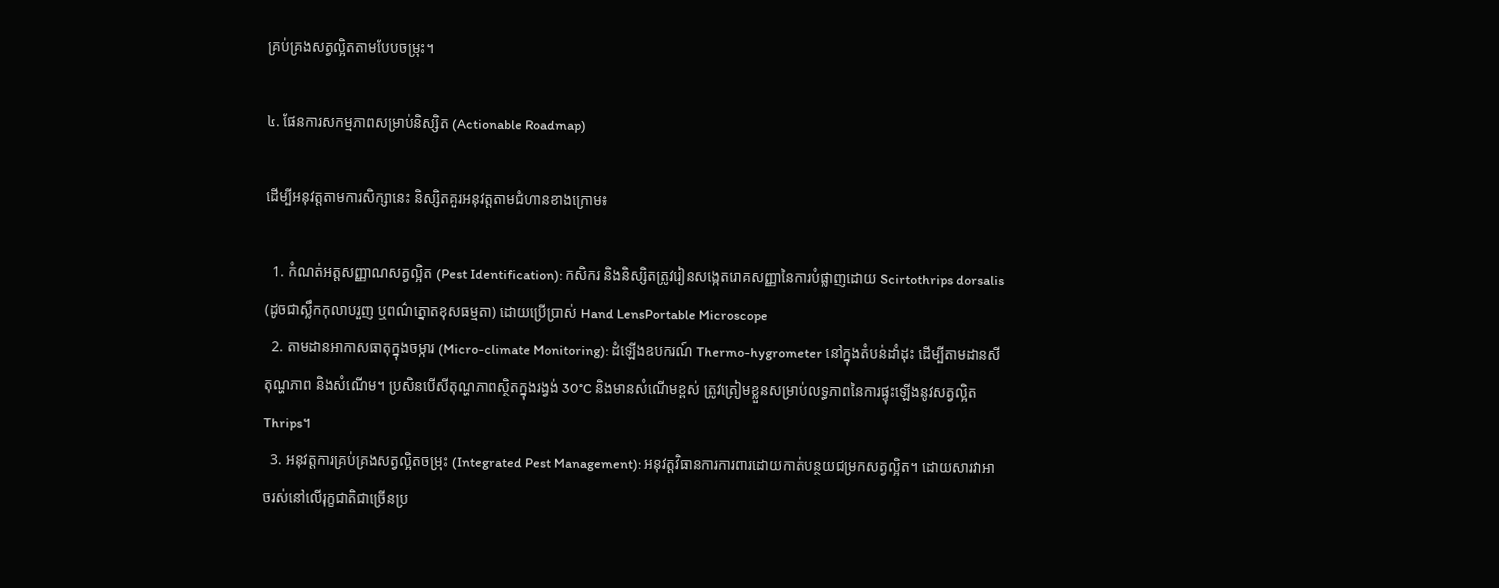គ្រប់គ្រងសត្វល្អិតតាមបែបចម្រុះ។

៤. ផែនការសកម្មភាពសម្រាប់និស្សិត (Actionable Roadmap)

ដើម្បីអនុវត្តតាមការសិក្សានេះ និស្សិតគួរអនុវត្តតាមជំហានខាងក្រោម៖

  1. កំណត់អត្តសញ្ញាណសត្វល្អិត (Pest Identification): កសិករ និងនិស្សិតត្រូវរៀនសង្កេតរោគសញ្ញានៃការបំផ្លាញដោយ Scirtothrips dorsalis (ដូចជាស្លឹកកុលាបរួញ ឬពណ៌ត្នោតខុសធម្មតា) ដោយប្រើប្រាស់ Hand LensPortable Microscope
  2. តាមដានអាកាសធាតុក្នុងចម្ការ (Micro-climate Monitoring): ដំឡើងឧបករណ៍ Thermo-hygrometer នៅក្នុងតំបន់ដាំដុះ ដើម្បីតាមដានសីតុណ្ហភាព និងសំណើម។ ប្រសិនបើសីតុណ្ហភាពស្ថិតក្នុងរង្វង់ 30°C និងមានសំណើមខ្ពស់ ត្រូវត្រៀមខ្លួនសម្រាប់លទ្ធភាពនៃការផ្ទុះឡើងនូវសត្វល្អិត Thrips។
  3. អនុវត្តការគ្រប់គ្រងសត្វល្អិតចម្រុះ (Integrated Pest Management): អនុវត្តវិធានការការពារដោយកាត់បន្ថយជម្រកសត្វល្អិត។ ដោយសារវាអាចរស់នៅលើរុក្ខជាតិជាច្រើនប្រ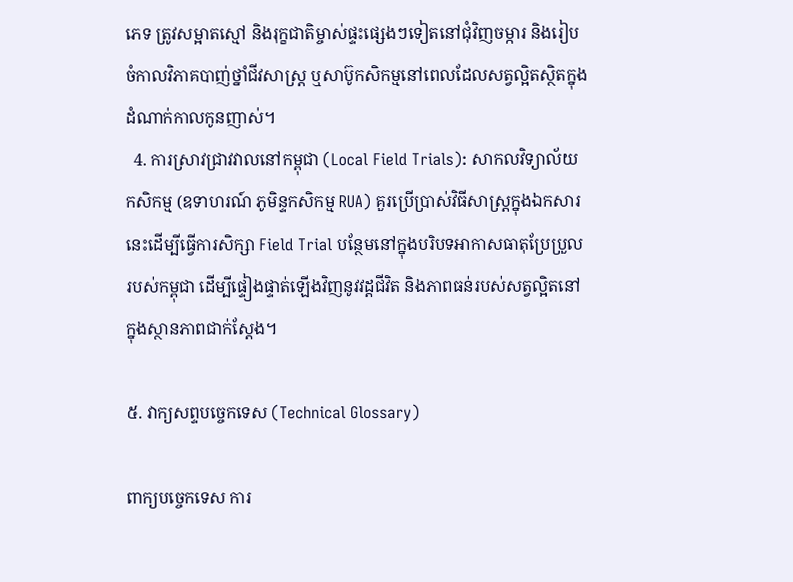ភេទ ត្រូវសម្អាតស្មៅ និងរុក្ខជាតិម្ចាស់ផ្ទះផ្សេងៗទៀតនៅជុំវិញចម្ការ និងរៀបចំកាលវិភាគបាញ់ថ្នាំជីវសាស្ត្រ ឬសាប៊ូកសិកម្មនៅពេលដែលសត្វល្អិតស្ថិតក្នុងដំណាក់កាលកូនញាស់។
  4. ការស្រាវជ្រាវវាលនៅកម្ពុជា (Local Field Trials): សាកលវិទ្យាល័យកសិកម្ម (ឧទាហរណ៍ ភូមិន្ទកសិកម្ម RUA) គួរប្រើប្រាស់វិធីសាស្ត្រក្នុងឯកសារនេះដើម្បីធ្វើការសិក្សា Field Trial បន្ថែមនៅក្នុងបរិបទអាកាសធាតុប្រែប្រួលរបស់កម្ពុជា ដើម្បីផ្ទៀងផ្ទាត់ឡើងវិញនូវវដ្តជីវិត និងភាពធន់របស់សត្វល្អិតនៅក្នុងស្ថានភាពជាក់ស្តែង។

៥. វាក្យសព្ទបច្ចេកទេស (Technical Glossary)

ពាក្យបច្ចេកទេស ការ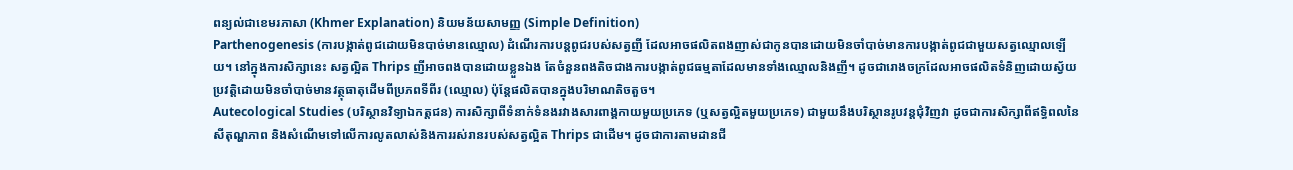ពន្យល់ជាខេមរភាសា (Khmer Explanation) និយមន័យសាមញ្ញ (Simple Definition)
Parthenogenesis (ការបង្កាត់ពូជដោយមិនបាច់មានឈ្មោល) ដំណើរការបន្តពូជរបស់សត្វញី ដែលអាចផលិតពងញាស់ជាកូនបានដោយមិនចាំបាច់មានការបង្កាត់ពូជជាមួយសត្វឈ្មោលឡើយ។ នៅក្នុងការសិក្សានេះ សត្វល្អិត Thrips ញីអាចពងបានដោយខ្លួនឯង តែចំនួនពងតិចជាងការបង្កាត់ពូជធម្មតាដែលមានទាំងឈ្មោលនិងញី។ ដូចជារោងចក្រដែលអាចផលិតទំនិញដោយស្វ័យប្រវត្តិដោយមិនចាំបាច់មានវត្ថុធាតុដើមពីប្រភពទីពីរ (ឈ្មោល) ប៉ុន្តែផលិតបានក្នុងបរិមាណតិចតួច។
Autecological Studies (បរិស្ថានវិទ្យាឯកត្តជន) ការសិក្សាពីទំនាក់ទំនងរវាងសារពាង្គកាយមួយប្រភេទ (ឬសត្វល្អិតមួយប្រភេទ) ជាមួយនឹងបរិស្ថានរូបវន្តជុំវិញវា ដូចជាការសិក្សាពីឥទ្ធិពលនៃសីតុណ្ហភាព និងសំណើមទៅលើការលូតលាស់និងការរស់រានរបស់សត្វល្អិត Thrips ជាដើម។ ដូចជាការតាមដានជី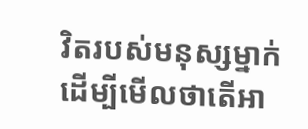វិតរបស់មនុស្សម្នាក់ ដើម្បីមើលថាតើអា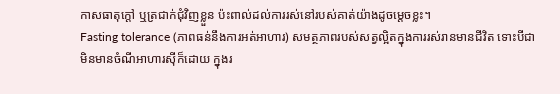កាសធាតុក្តៅ ឬត្រជាក់ជុំវិញខ្លួន ប៉ះពាល់ដល់ការរស់នៅរបស់គាត់យ៉ាងដូចម្តេចខ្លះ។
Fasting tolerance (ភាពធន់នឹងការអត់អាហារ) សមត្ថភាពរបស់សត្វល្អិតក្នុងការរស់រានមានជីវិត ទោះបីជាមិនមានចំណីអាហារស៊ីក៏ដោយ ក្នុងរ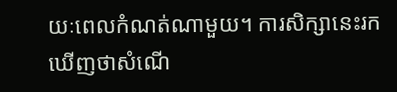យៈពេលកំណត់ណាមួយ។ ការសិក្សានេះរកឃើញថាសំណើ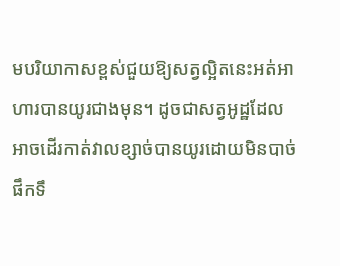មបរិយាកាសខ្ពស់ជួយឱ្យសត្វល្អិតនេះអត់អាហារបានយូរជាងមុន។ ដូចជាសត្វអូដ្ឋដែលអាចដើរកាត់វាលខ្សាច់បានយូរដោយមិនបាច់ផឹកទឹ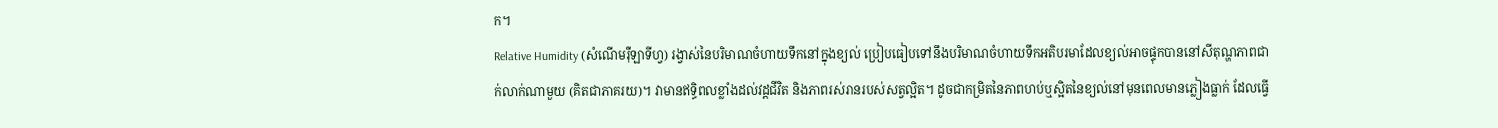ក។
Relative Humidity (សំណើមរ៉ឺឡាទីហ្វ) រង្វាស់នៃបរិមាណចំហាយទឹកនៅក្នុងខ្យល់ ប្រៀបធៀបទៅនឹងបរិមាណចំហាយទឹកអតិបរមាដែលខ្យល់អាចផ្ទុកបាននៅសីតុណ្ហភាពជាក់លាក់ណាមួយ (គិតជាភាគរយ)។ វាមានឥទ្ធិពលខ្លាំងដល់វដ្តជីវិត និងភាពរស់រានរបស់សត្វល្អិត។ ដូចជាកម្រិតនៃភាពហប់ឬស្អិតនៃខ្យល់នៅមុនពេលមានភ្លៀងធ្លាក់ ដែលធ្វើ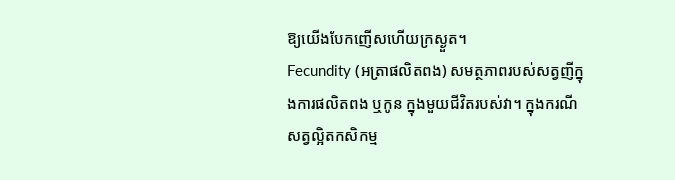ឱ្យយើងបែកញើសហើយក្រស្ងួត។
Fecundity (អត្រាផលិតពង) សមត្ថភាពរបស់សត្វញីក្នុងការផលិតពង ឬកូន ក្នុងមួយជីវិតរបស់វា។ ក្នុងករណីសត្វល្អិតកសិកម្ម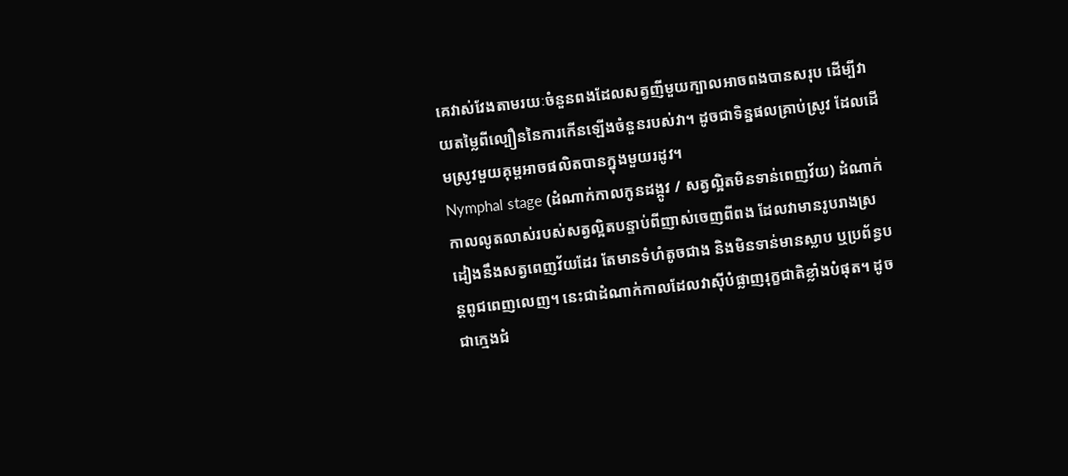គេវាស់វែងតាមរយៈចំនួនពងដែលសត្វញីមួយក្បាលអាចពងបានសរុប ដើម្បីវាយតម្លៃពីល្បឿននៃការកើនឡើងចំនួនរបស់វា។ ដូចជាទិន្នផលគ្រាប់ស្រូវ ដែលដើមស្រូវមួយគុម្ពអាចផលិតបានក្នុងមួយរដូវ។
Nymphal stage (ដំណាក់កាលកូនដង្កូវ / សត្វល្អិតមិនទាន់ពេញវ័យ) ដំណាក់កាលលូតលាស់របស់សត្វល្អិតបន្ទាប់ពីញាស់ចេញពីពង ដែលវាមានរូបរាងស្រដៀងនឹងសត្វពេញវ័យដែរ តែមានទំហំតូចជាង និងមិនទាន់មានស្លាប ឬប្រព័ន្ធបន្តពូជពេញលេញ។ នេះជាដំណាក់កាលដែលវាស៊ីបំផ្លាញរុក្ខជាតិខ្លាំងបំផុត។ ដូចជាក្មេងជំ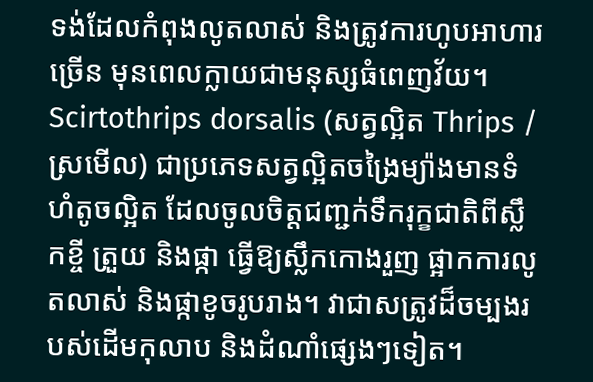ទង់ដែលកំពុងលូតលាស់ និងត្រូវការហូបអាហារច្រើន មុនពេលក្លាយជាមនុស្សធំពេញវ័យ។
Scirtothrips dorsalis (សត្វល្អិត Thrips / ស្រមើល) ជាប្រភេទសត្វល្អិតចង្រៃម្យ៉ាងមានទំហំតូចល្អិត ដែលចូលចិត្តជញ្ជក់ទឹករុក្ខជាតិពីស្លឹកខ្ចី ត្រួយ និងផ្កា ធ្វើឱ្យស្លឹកកោងរួញ ផ្អាកការលូតលាស់ និងផ្កាខូចរូបរាង។ វាជាសត្រូវដ៏ចម្បងរបស់ដើមកុលាប និងដំណាំផ្សេងៗទៀត។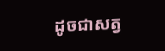ដូចជាសត្វ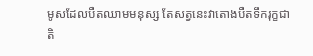មូសដែលបឺតឈាមមនុស្ស តែសត្វនេះវាតោងបឺតទឹករុក្ខជាតិ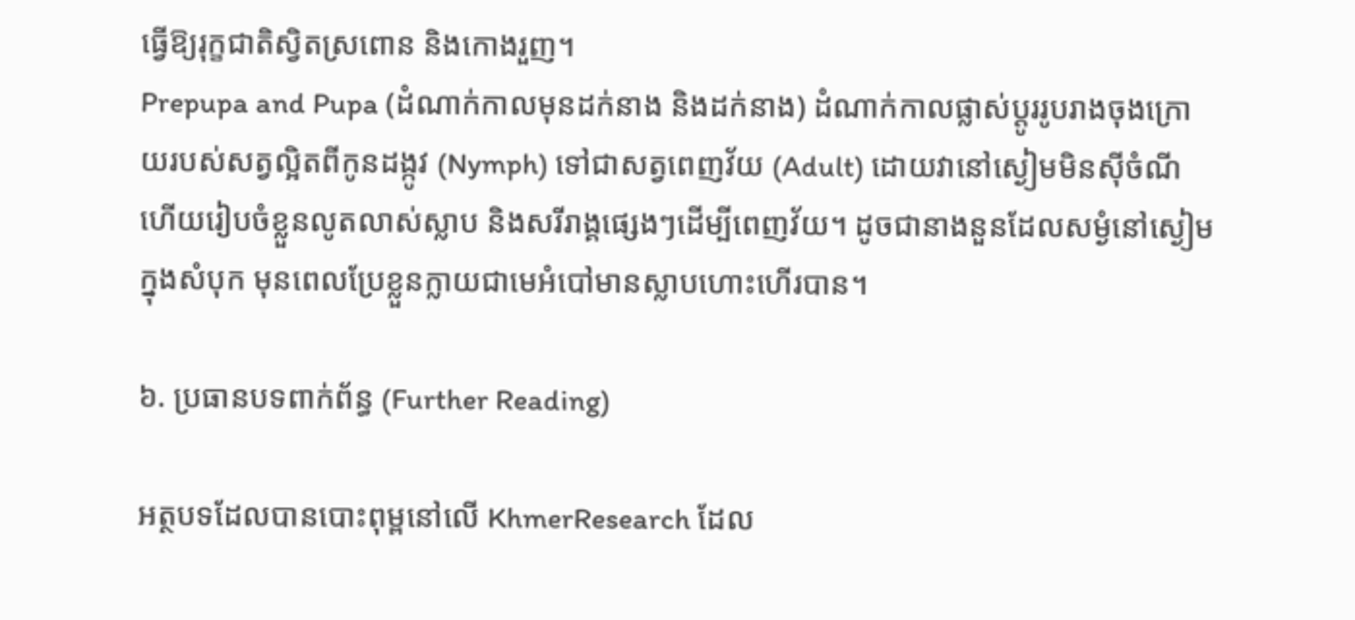ធ្វើឱ្យរុក្ខជាតិស្វិតស្រពោន និងកោងរួញ។
Prepupa and Pupa (ដំណាក់កាលមុនដក់នាង និងដក់នាង) ដំណាក់កាលផ្លាស់ប្តូររូបរាងចុងក្រោយរបស់សត្វល្អិតពីកូនដង្កូវ (Nymph) ទៅជាសត្វពេញវ័យ (Adult) ដោយវានៅស្ងៀមមិនស៊ីចំណី ហើយរៀបចំខ្លួនលូតលាស់ស្លាប និងសរីរាង្គផ្សេងៗដើម្បីពេញវ័យ។ ដូចជានាងនួនដែលសម្ងំនៅស្ងៀមក្នុងសំបុក មុនពេលប្រែខ្លួនក្លាយជាមេអំបៅមានស្លាបហោះហើរបាន។

៦. ប្រធានបទពាក់ព័ន្ធ (Further Reading)

អត្ថបទដែលបានបោះពុម្ពនៅលើ KhmerResearch ដែល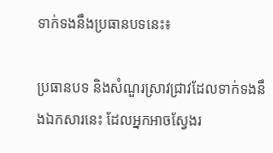ទាក់ទងនឹងប្រធានបទនេះ៖

ប្រធានបទ និងសំណួរស្រាវជ្រាវដែលទាក់ទងនឹងឯកសារនេះ ដែលអ្នកអាចស្វែងរ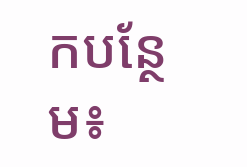កបន្ថែម៖